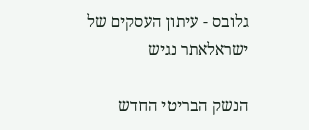גלובס - עיתון העסקים של ישראלאתר נגיש

הנשק הבריטי החדש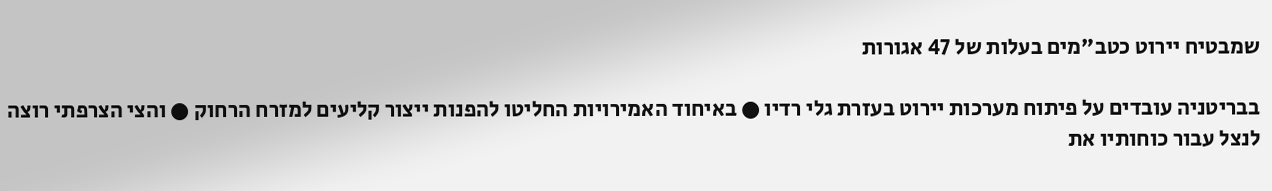שמבטיח יירוט כטב"מים בעלות של 47 אגורות

בבריטניה עובדים על פיתוח מערכות יירוט בעזרת גלי רדיו ● באיחוד האמירויות החליטו להפנות ייצור קליעים למזרח הרחוק ● והצי הצרפתי רוצה לנצל עבור כוחותיו את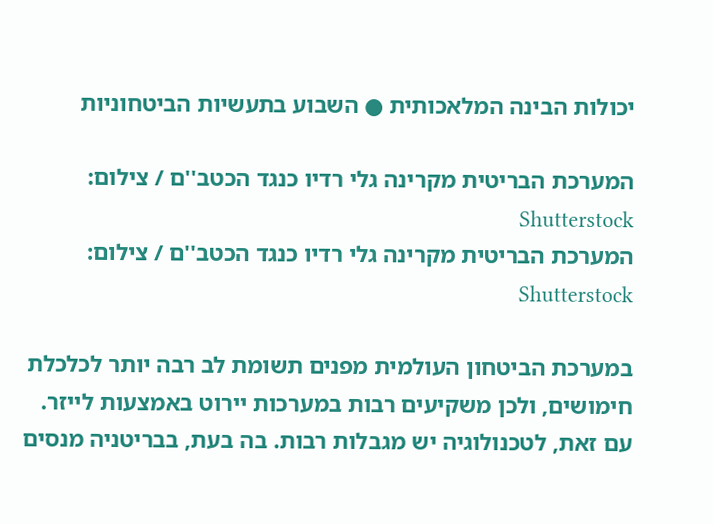יכולות הבינה המלאכותית ● השבוע בתעשיות הביטחוניות

המערכת הבריטית מקרינה גלי רדיו כנגד הכטב''ם / צילום: Shutterstock
המערכת הבריטית מקרינה גלי רדיו כנגד הכטב''ם / צילום: Shutterstock

במערכת הביטחון העולמית מפנים תשומת לב רבה יותר לכלכלת חימושים, ולכן משקיעים רבות במערכות יירוט באמצעות לייזר. עם זאת, לטכנולוגיה יש מגבלות רבות. בה בעת, בבריטניה מנסים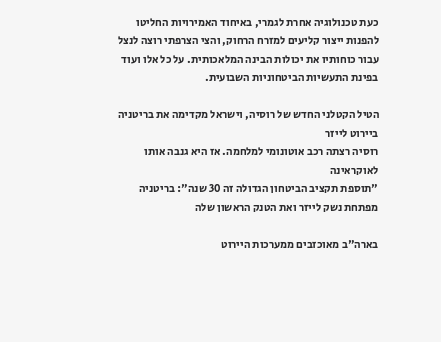כעת טכנולוגיה אחרת לגמרי, באיחוד האמירויות החליטו להפנות ייצור קליעים למזרח הרחוק, והצי הצרפתי רוצה לנצל עבור כוחותיו את יכולות הבינה המלאכותית. על כל אלו ועוד בפינת התעשיות הביטחוניות השבועית.

הטיל הקטלני החדש של רוסיה, וישראל מקדימה את בריטניה ביירוט לייזר
רוסיה רצתה רכב אוטונומי למלחמה. אז היא גנבה אותו לאוקראינה
"תוספת תקציב הביטחון הגדולה זה 30 שנה": בריטניה מפתחת נשק לייזר ואת הטנק הראשון שלה

בארה"ב מאוכזבים ממערכות היירוט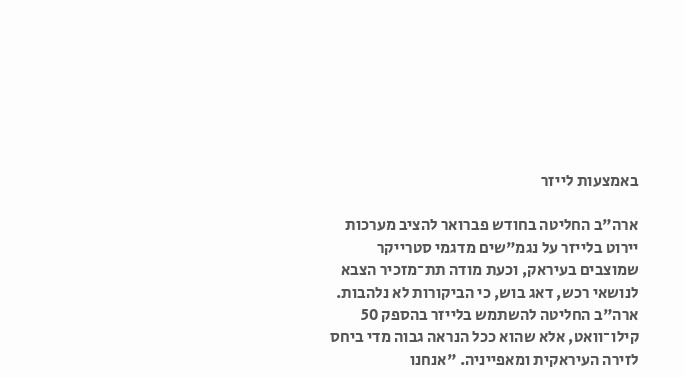באמצעות לייזר

ארה"ב החליטה בחודש פברואר להציב מערכות יירוט בלייזר על נגמ"שים מדגמי סטרייקר שמוצבים בעיראק, וכעת מודה תת־מזכיר הצבא לנושאי רכש, דאג בוש, כי הביקורות לא נלהבות. ארה"ב החליטה להשתמש בלייזר בהספק 50 קילו־וואט, אלא שהוא ככל הנראה גבוה מדי ביחס לזירה העיראקית ומאפייניה. "אנחנו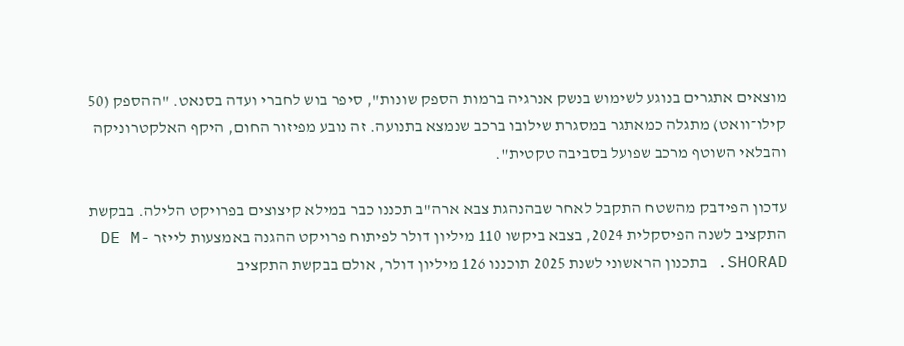מוצאים אתגרים בנוגע לשימוש בנשק אנרגיה ברמות הספק שונות", סיפר בוש לחברי ועדה בסנאט. "ההספק (50 קילו־וואט) מתגלה כמאתגר במסגרת שילובו ברכב שנמצא בתנועה. זה נובע מפיזור החום, היקף האלקטרוניקה והבלאי השוטף מרכב שפועל בסביבה טקטית".

עדכון הפידבק מהשטח התקבל לאחר שבהנהגת צבא ארה"ב תכננו כבר במילא קיצוצים בפרויקט הלילה. בבקשת התקציב לשנה הפיסקלית 2024, בצבא ביקשו 110 מיליון דולר לפיתוח פרויקט ההגנה באמצעות לייזר DE M-SHORAD. בתכנון הראשוני לשנת 2025 תוכננו 126 מיליון דולר, אולם בבקשת התקציב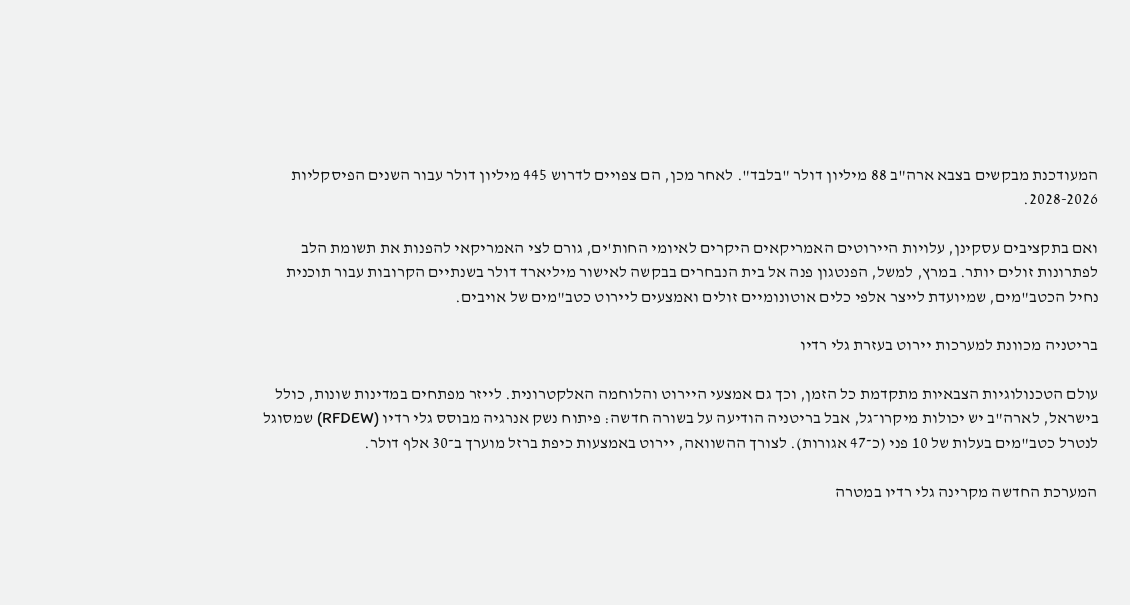המעודכנת מבקשים בצבא ארה"ב 88 מיליון דולר "בלבד". לאחר מכן, הם צפויים לדרוש 445 מיליון דולר עבור השנים הפיסקליות 2028-2026.

ואם בתקציבים עסקינן, עלויות היירוטים האמריקאים היקרים לאיומי החות'ים, גורם לצי האמריקאי להפנות את תשומת הלב לפתרונות זולים יותר. במרץ, למשל, הפנטגון פנה אל בית הנבחרים בבקשה לאישור מיליארד דולר בשנתיים הקרובות עבור תוכנית נחיל הכטב"מים, שמיועדת לייצר אלפי כלים אוטונומיים זולים ואמצעים ליירוט כטב"מים של אויבים.

בריטניה מכוונת למערכות יירוט בעזרת גלי רדיו

עולם הטכנולוגיות הצבאיות מתקדמת כל הזמן, וכך גם אמצעי היירוט והלוחמה האלקטרונית. לייזר מפתחים במדינות שונות, כולל בישראל, לארה"ב יש יכולות מיקרו־גל, אבל בריטניה הודיעה על בשורה חדשה: פיתוח נשק אנרגיה מבוסס גלי רדיו (RFDEW) שמסוגל לנטרל כטב"מים בעלות של 10 פני (כ־47 אגורות). לצורך ההשוואה, יירוט באמצעות כיפת ברזל מוערך ב־30 אלף דולר.

המערכת החדשה מקרינה גלי רדיו במטרה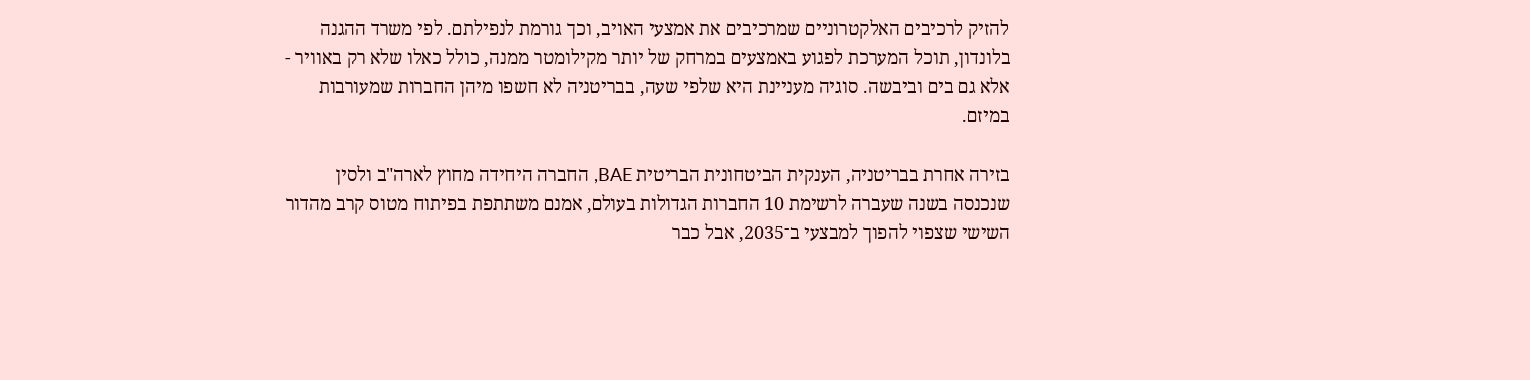להזיק לרכיבים האלקטרוניים שמרכיבים את אמצעי האויב, וכך גורמת לנפילתם. לפי משרד ההגנה בלונדון, תוכל המערכת לפגוע באמצעים במרחק של יותר מקילומטר ממנה, כולל כאלו שלא רק באוויר - אלא גם בים וביבשה. סוגיה מעניינת היא שלפי שעה, בבריטניה לא חשפו מיהן החברות שמעורבות במיזם.

בזירה אחרת בבריטניה, הענקית הביטחונית הבריטית BAE, החברה היחידה מחוץ לארה"ב ולסין שנכנסה בשנה שעברה לרשימת 10 החברות הגדולות בעולם, אמנם משתתפת בפיתוח מטוס קרב מהדור השישי שצפוי להפוך למבצעי ב־2035, אבל כבר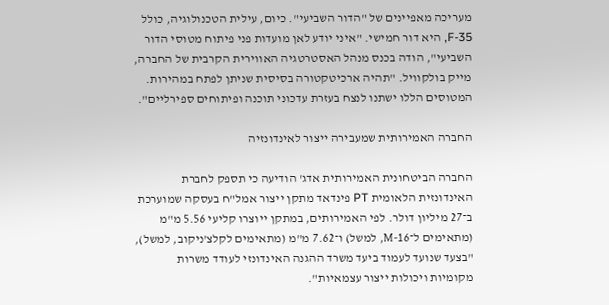מעריכה מאפיינים של "הדור השביעי". כיום, עילית הטכנולוגיה, כולל F-35, היא דור חמישי. "איני יודע לאן מועדות פני פיתוח מטוסי הדור השביעי", הודה בכנס מנהל האסטרטגיה האווירית הקרבית של החברה, מייק בולקוויל. "תהיה ארכיטקטורה בסיסית שניתן לפתח במהירות. המטוסים הללו ישתנו לנצח בעזרת עדכוני תוכנה ופיתוחים ספירליים".

החברה האמירותית שמעבירה ייצור לאינדונזיה

החברה הביטחונית האמירותית אדג' הודיעה כי תספק לחברת האינדונזית הלאומית PT פינדאד מתקן ייצור אמל"ח בעסקה שמוערכת ב־27 מיליון דולר. לפי האמירותים, במתקן ייוצרו קליעי 5.56 מ"מ (מתאימים ל־M-16, למשל) ו־7.62 מ"מ (מתאימים לקלצ'ניקוב, למשל), "בצעד שנועד לעמוד ביעד משרד ההגנה האינדונזי לעודד משרות מקומיות ויכולות ייצור עצמאיות".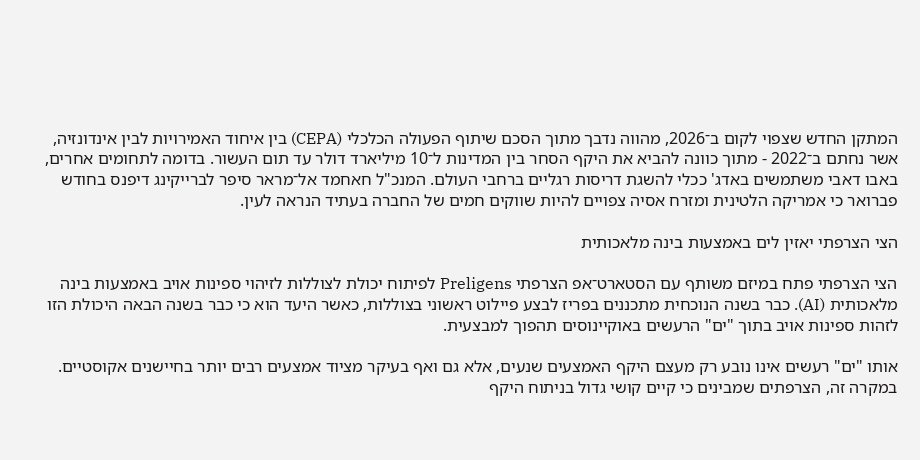המתקן החדש שצפוי לקום ב־2026, מהווה נדבך מתוך הסכם שיתוף הפעולה הכלכלי (CEPA) בין איחוד האמירויות לבין אינדונזיה, אשר נחתם ב־2022 - מתוך כוונה להביא את היקף הסחר בין המדינות ל־10 מיליארד דולר עד תום העשור. בדומה לתחומים אחרים, באבו דאבי משתמשים באדג' ככלי להשגת דריסות רגליים ברחבי העולם. המנכ"ל חאחמד אל־מראר סיפר לברייקינג דיפנס בחודש פברואר כי אמריקה הלטינית ומזרח אסיה צפויים להיות שווקים חמים של החברה בעתיד הנראה לעין.

הצי הצרפתי יאזין לים באמצעות בינה מלאכותית

הצי הצרפתי פתח במיזם משותף עם הסטארט־אפ הצרפתי Preligens לפיתוח יכולת לצוללות לזיהוי ספינות אויב באמצעות בינה מלאכותית (AI). כבר בשנה הנוכחית מתכננים בפריז לבצע פיילוט ראשוני בצוללות, כאשר היעד הוא כי כבר בשנה הבאה היכולת הזו לזהות ספינות אויב בתוך "ים" הרעשים באוקיינוסים תהפוך למבצעית.

אותו "ים" רעשים אינו נובע רק מעצם היקף האמצעים שנעים, אלא גם ואף בעיקר מציוד אמצעים רבים יותר בחיישנים אקוסטיים. במקרה זה, הצרפתים שמבינים כי קיים קושי גדול בניתוח היקף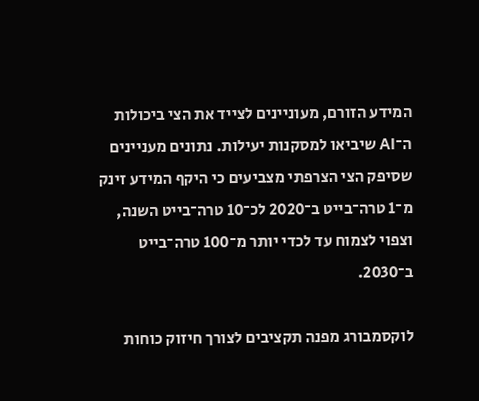המידע הזורם, מעוניינים לצייד את הצי ביכולות ה־AI שיביאו למסקנות יעילות. נתונים מעניינים שסיפק הצי הצרפתי מצביעים כי היקף המידע זינק מ־1 טרה־בייט ב־2020 לכ־10 טרה־בייט השנה, וצפוי לצמוח עד לכדי יותר מ־100 טרה־בייט ב־2030.

לוקסמבורג מפנה תקציבים לצורך חיזוק כוחות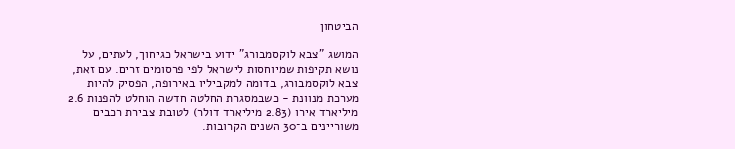הביטחון

המושג "צבא לוקסמבורג" ידוע בישראל כגיחוך, לעתים, על נושא תקיפות שמיוחסות לישראל לפי פרסומים זרים. עם זאת, צבא לוקסמבורג, בדומה למקביליו באירופה, הפסיק להיות מערכת מנוונת - כשבמסגרת החלטה חדשה הוחלט להפנות 2.6 מיליארד אירו (2.83 מיליארד דולר) לטובת צבירת רכבים משוריינים ב־30 השנים הקרובות.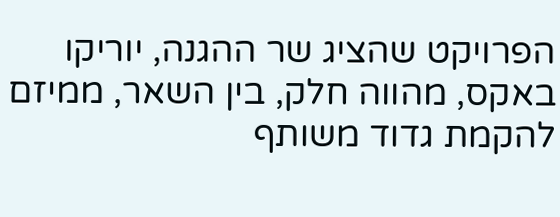הפרויקט שהציג שר ההגנה, יוריקו באקס, מהווה חלק, בין השאר, ממיזם להקמת גדוד משותף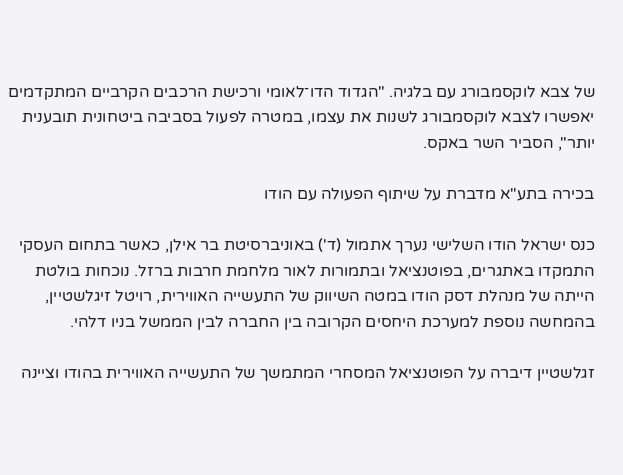של צבא לוקסמבורג עם בלגיה. "הגדוד הדו־לאומי ורכישת הרכבים הקרביים המתקדמים יאפשרו לצבא לוקסמבורג לשנות את עצמו, במטרה לפעול בסביבה ביטחונית תובענית יותר", הסביר השר באקס.

בכירה בתע"א מדברת על שיתוף הפעולה עם הודו

כנס ישראל הודו השלישי נערך אתמול (ד') באוניברסיטת בר אילן, כאשר בתחום העסקי התמקדו באתגרים, בפוטנציאל ובתמורות לאור מלחמת חרבות ברזל. נוכחות בולטת הייתה של מנהלת דסק הודו במטה השיווק של התעשייה האווירית, רויטל זיגלשטיין, בהמחשה נוספת למערכת היחסים הקרובה בין החברה לבין הממשל בניו דלהי.

זגלשטיין דיברה על הפוטנציאל המסחרי המתמשך של התעשייה האווירית בהודו וציינה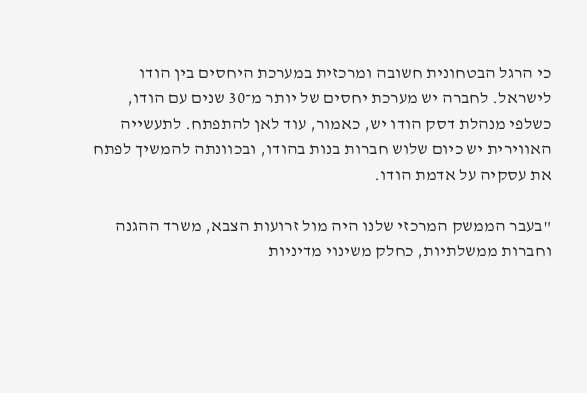כי הרגל הבטחונית חשובה ומרכזית במערכת היחסים בין הודו לישראל. לחברה יש מערכת יחסים של יותר מ־30 שנים עם הודו, כשלפי מנהלת דסק הודו יש, כאמור, עוד לאן להתפתח. לתעשייה האווירית יש כיום שלוש חברות בנות בהודו, ובכוונתה להמשיך לפתח את עסקיה על אדמת הודו.

"בעבר הממשק המרכזי שלנו היה מול זרועות הצבא, משרד ההגנה וחברות ממשלתיות, כחלק משינוי מדיניות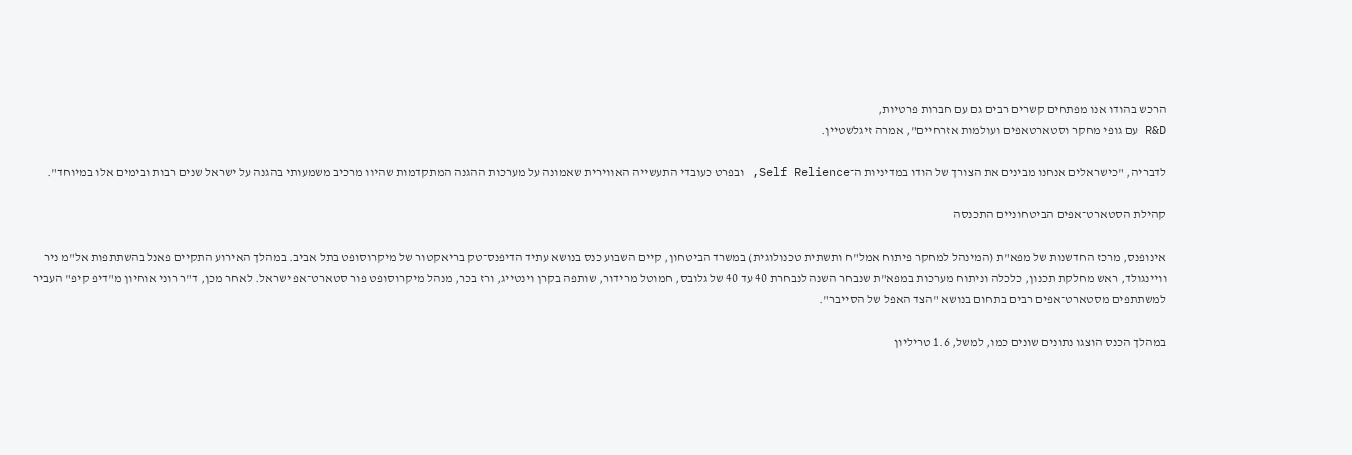הרכש בהודו אנו מפתחים קשרים רבים גם עם חברות פרטיות,
R&D עם גופי מחקר וסטארטאפים ועולמות אזרחיים", אמרה זיגלשטיין.

לדבריה, "כישראלים אנחנו מבינים את הצורך של הודו במדיניות ה־Self Relience, ובפרט כעובדי התעשייה האווירית שאמונה על מערכות ההגנה המתקדמות שהיוו מרכיב משמעותי בהגנה על ישראל שנים רבות ובימים אלו במיוחד".

קהילת הסטארט־אפים הביטחוניים התכנסה

אינופנס, מרכז החדשנות של מפא"ת (המינהל למחקר פיתוח אמל"ח ותשתית טכנולוגית) במשרד הביטחון, קיים השבוע כנס בנושא עתיד הדיפנס־טק בריאקטור של מיקרוסופט בתל אביב. במהלך האירוע התקיים פאנל בהשתתפות אל"מ ניר וויינגולד, ראש מחלקת תכנון, כלכלה וניתוח מערכות במפא"ת שנבחר השנה לנבחרת 40 עד 40 של גלובס, חמוטל מרידור, שותפה בקרן וינטייג, ורז בכר, מנהל מיקרוסופט פור סטארט־אפ ישראל. לאחר מכן, ד"ר רוני אוחיון מ"דיפ קיפ" העביר למשתתפים מסטארט־אפים רבים בתחום בנושא "הצד האפל של הסייבר".

במהלך הכנס הוצגו נתונים שונים כמו, למשל, 1.6 טריליון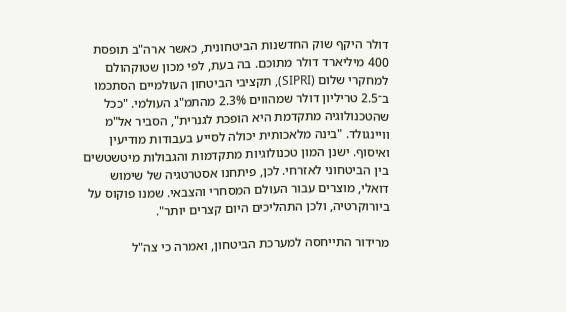דולר היקף שוק החדשנות הביטחונית, כאשר ארה"ב תופסת 400 מיליארד דולר מתוכם. בה בעת, לפי מכון שטוקהולם למחקרי שלום (SIPRI), תקציבי הביטחון העולמיים הסתכמו ב־2.5 טריליון דולר שמהווים 2.3% מהתמ"ג העולמי. "ככל שהטכנולוגיה מתקדמת היא הופכת לגנרית", הסביר אל"מ וויינגולד. "בינה מלאכותית יכולה לסייע בעבודות מודיעין ואיסוף. ישנן המון טכנולוגיות מתקדמות והגבולות מיטשטשים בין הביטחוני לאזרחי. לכן, פיתחנו אסטרטגיה של שימוש דואלי, מוצרים עבור העולם המסחרי והצבאי. שמנו פוקוס על ביורוקרטיה, ולכן התהליכים היום קצרים יותר".

מרידור התייחסה למערכת הביטחון, ואמרה כי צה"ל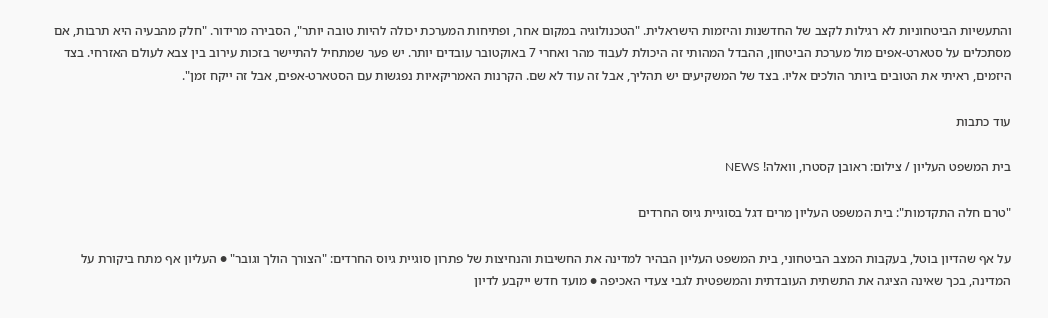והתעשיות הביטחוניות לא רגילות לקצב של החדשנות והיזמות הישראלית. "הטכנולוגיה במקום אחר, ופתיחות המערכת יכולה להיות טובה יותר", הסבירה מרידור. "חלק מהבעיה היא תרבות, אם מסתכלים על סטארט-אפים מול מערכת הביטחון, ההבדל המהותי זה היכולת לעבוד מהר ואחרי 7 באוקטובר עובדים יותר. יש פער שמתחיל להתיישר בזכות עירוב בין צבא לעולם האזרחי. בצד היזמים, ראיתי את הטובים ביותר הולכים אליו. בצד של המשקיעים יש תהליך, אבל זה עוד לא שם. הקרנות האמריקאיות נפגשות עם הסטארט-אפים, אבל זה ייקח זמן".

עוד כתבות

בית המשפט העליון / צילום: ראובן קסטרו, וואלה! NEWS

"טרם חלה התקדמות": בית המשפט העליון מרים דגל בסוגיית גיוס החרדים

על אף שהדיון בוטל, בעקבות המצב הביטחוני, בית המשפט העליון הבהיר למדינה את החשיבות והנחיצות של פתרון סוגיית גיוס החרדים: "הצורך הולך וגובר" ● העליון אף מתח ביקורת על המדינה, בכך שאינה הציגה את התשתית העובדתית והמשפטית לגבי צעדי האכיפה ● מועד חדש ייקבע לדיון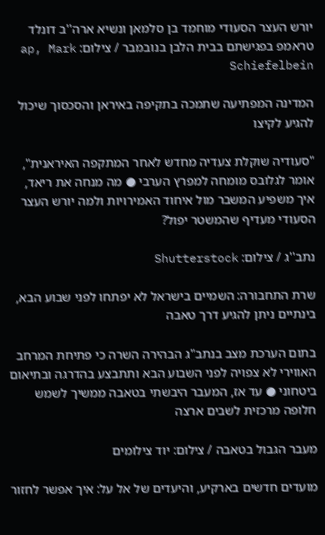יורש העצר הסעודי מוחמד בן סלמאן ונשיא ארה''ב דונלד טראמפ בפגישתם בבית הלבן בנובמבר / צילום: ap, Mark Schiefelbein

המדינה המפתיעה שתמכה בתקיפה באיראן והסכסוך שיכול להגיע לקיצו

"סעודיה שוקלת צעדיה מחדש לאחר המתקפה האיראנית", אומר לגלובס מומחה למפרץ הערבי ● מה מנחה את ריאד, איך משפיע המשבר מול איחוד האמירויות ולמה יורש העצר הסעודי מעדיף שהמשטר יפול?

נתב''ג / צילום: Shutterstock

שרת התחבורה: השמיים בישראל לא יפתחו לפני שבוע הבא, בינתיים ניתן להגיע דרך טאבה

בתום הערכת מצב בנתב"ג הבהירה השרה כי פתיחת המרחב האווירי לא צפויה לפני השבוע הבא ותתבצע בהדרגה ובתיאום ביטחוני ● עד אז, המעבר היבשתי בטאבה ממשיך לשמש חלופה מרכזית לשבים ארצה

מעבר הגבול בטאבה / צילום: יוד צילומים

מועדים חדשים בארקיע, והיעדים של אל על: איך אפשר לחזור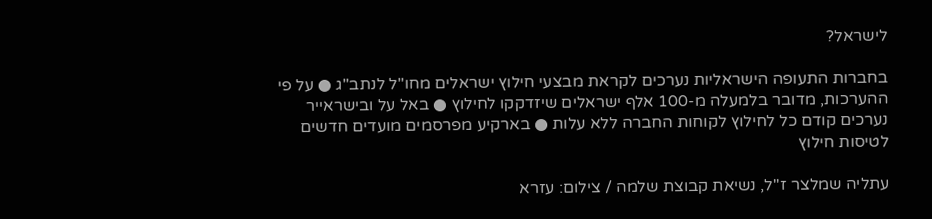לישראל?

בחברות התעופה הישראליות נערכים לקראת מבצעי חילוץ ישראלים מחו"ל לנתב"ג ● על פי ההערכות, מדובר בלמעלה מ-100 אלף ישראלים שיזדקקו לחילוץ ● באל על ובישראייר נערכים קודם כל לחילוץ לקוחות החברה ללא עלות ● בארקיע מפרסמים מועדים חדשים לטיסות חילוץ

עתליה שמלצר ז''ל, נשיאת קבוצת שלמה / צילום: עזרא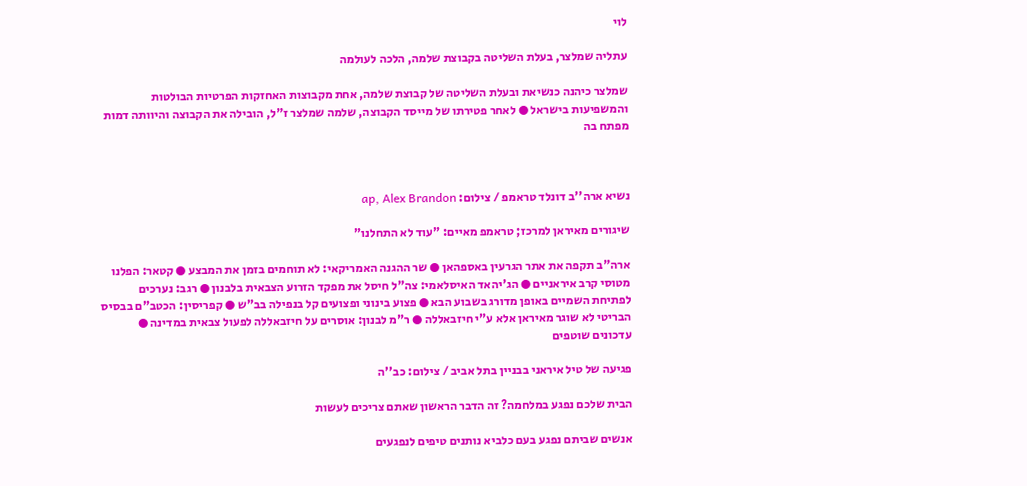לוי

עתליה שמלצר, בעלת השליטה בקבוצת שלמה, הלכה לעולמה

שמלצר כיהנה כנשיאת ובעלת השליטה של קבוצת שלמה, אחת מקבוצות האחזקות הפרטיות הבולטות והמשפיעות בישראל ● לאחר פטירתו של מייסד הקבוצה, שלמה שמלצר ז"ל, הובילה את הקבוצה והיוותה דמות מפתח בה



נשיא ארה''ב דונלד טראמפ / צילום: ap, Alex Brandon

שיגורים מאיראן למרכז; טראמפ מאיים: "עוד לא התחלנו"

ארה"ב תקפה את אתר הגרעין באספהאן ● שר ההגנה האמריקאי: לא תוחמים בזמן את המבצע ● קטאר: הפלנו מטוסי קרב איראניים ● הג'יהאד האיסלאמי: צה"ל חיסל את מפקד הזרוע הצבאית בלבנון ● רגב: נערכים לפתיחת השמיים באופן מדורג בשבוע הבא ● פצוע בינוני ופצועים קל בנפילה בב"ש ● קפריסין: הכטב"ם בבסיס הבריטי לא שוגר מאיראן אלא ע"י חיזבאללה ● ר"מ לבנון: אוסרים על חיזבאללה לפעול צבאית במדינה ● עדכונים שוטפים

פגיעה של טיל איראני בבניין בתל אביב / צילום: כב''ה

הבית שלכם נפגע במלחמה? זה הדבר הראשון שאתם צריכים לעשות

אנשים שביתם נפגע בעם כלביא נותנים טיפים לנפגעים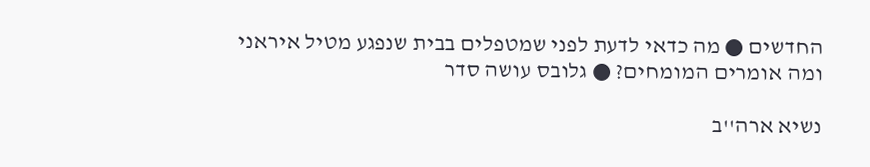החדשים ● מה כדאי לדעת לפני שמטפלים בבית שנפגע מטיל איראני ומה אומרים המומחים? ● גלובס עושה סדר

נשיא ארה''ב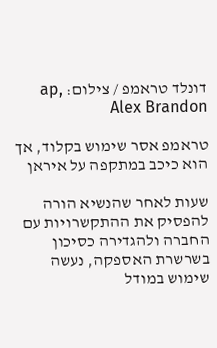דונלד טראמפ / צילום: ap, Alex Brandon

טראמפ אסר שימוש בקלוד, אך הוא כיכב במתקפה על איראן

שעות לאחר שהנשיא הורה להפסיק את ההתקשרויות עם החברה ולהגדירה כסיכון בשרשרת האספקה, נעשה שימוש במודל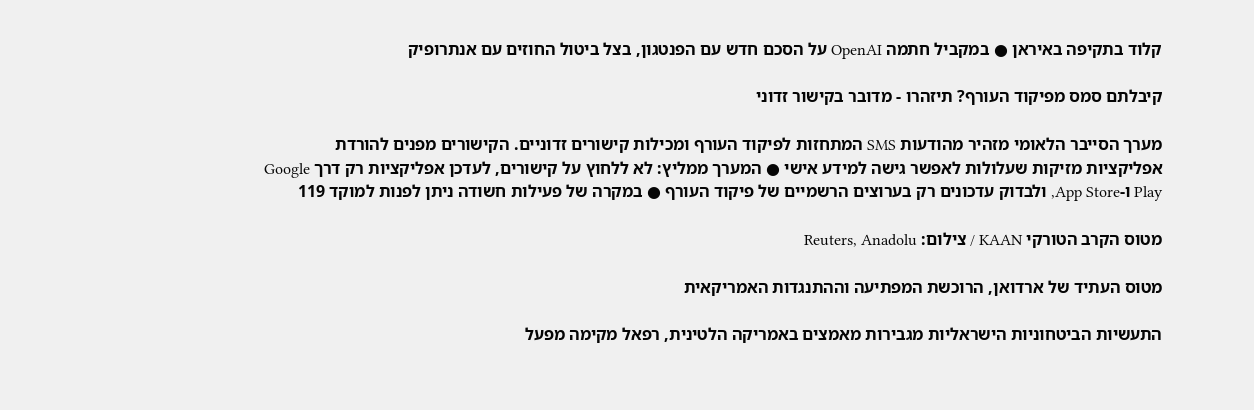קלוד בתקיפה באיראן ● במקביל חתמה OpenAI על הסכם חדש עם הפנטגון, בצל ביטול החוזים עם אנתרופיק

קיבלתם סמס מפיקוד העורף? תיזהרו - מדובר בקישור זדוני

מערך הסייבר הלאומי מזהיר מהודעות SMS המתחזות לפיקוד העורף ומכילות קישורים זדוניים. הקישורים מפנים להורדת אפליקציות מזיקות שעלולות לאפשר גישה למידע אישי ● המערך ממליץ: לא ללחוץ על קישורים, לעדכן אפליקציות רק דרך Google Play ו-App Store, ולבדוק עדכונים רק בערוצים הרשמיים של פיקוד העורף ● במקרה של פעילות חשודה ניתן לפנות למוקד 119

מטוס הקרב הטורקי KAAN / צילום: Reuters, Anadolu

מטוס העתיד של ארדואן, הרוכשת המפתיעה וההתנגדות האמריקאית

התעשיות הביטחוניות הישראליות מגבירות מאמצים באמריקה הלטינית, רפאל מקימה מפעל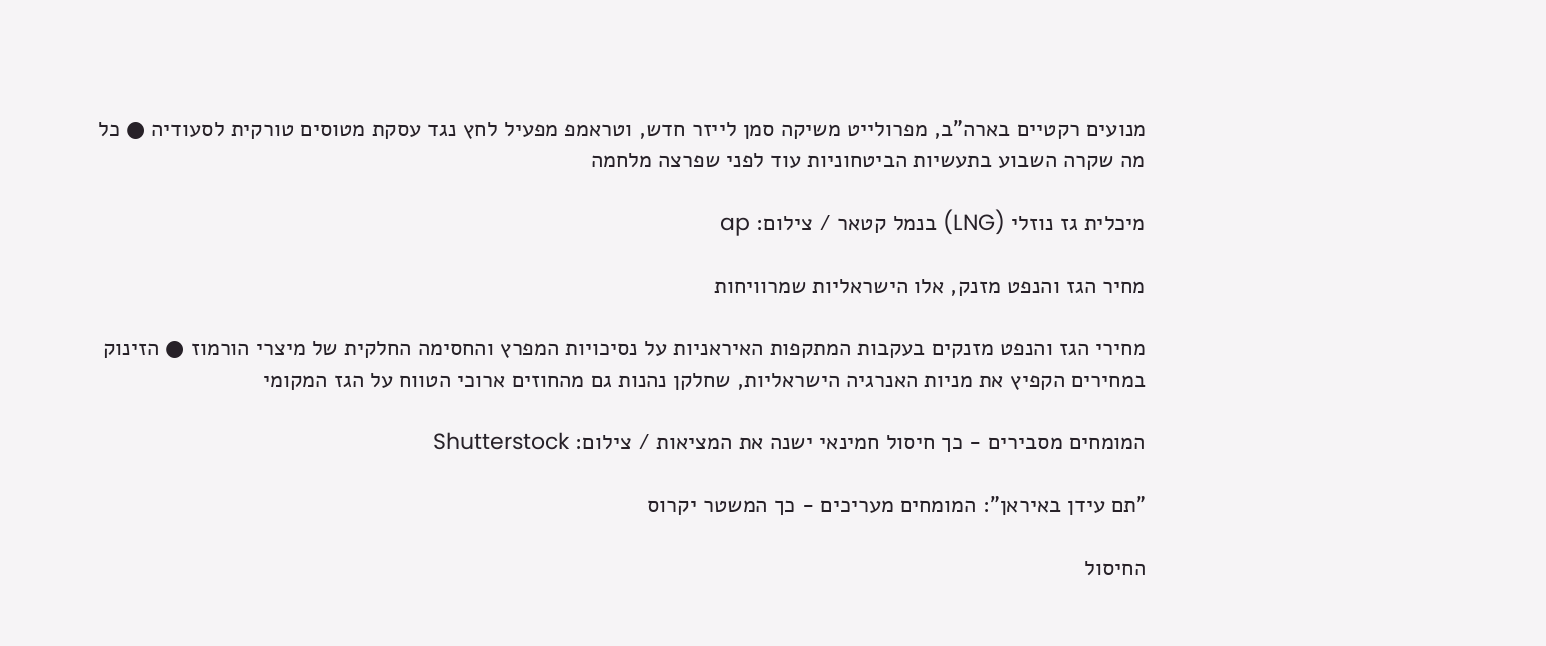מנועים רקטיים בארה"ב, מפרולייט משיקה סמן לייזר חדש, וטראמפ מפעיל לחץ נגד עסקת מטוסים טורקית לסעודיה ● כל מה שקרה השבוע בתעשיות הביטחוניות עוד לפני שפרצה מלחמה

מיכלית גז נוזלי (LNG) בנמל קטאר / צילום: ap

מחיר הגז והנפט מזנק, אלו הישראליות שמרוויחות

מחירי הגז והנפט מזנקים בעקבות המתקפות האיראניות על נסיכויות המפרץ והחסימה החלקית של מיצרי הורמוז ● הזינוק במחירים הקפיץ את מניות האנרגיה הישראליות, שחלקן נהנות גם מהחוזים ארוכי הטווח על הגז המקומי

המומחים מסבירים - כך חיסול חמינאי ישנה את המציאות / צילום: Shutterstock

"תם עידן באיראן": המומחים מעריכים - כך המשטר יקרוס

החיסול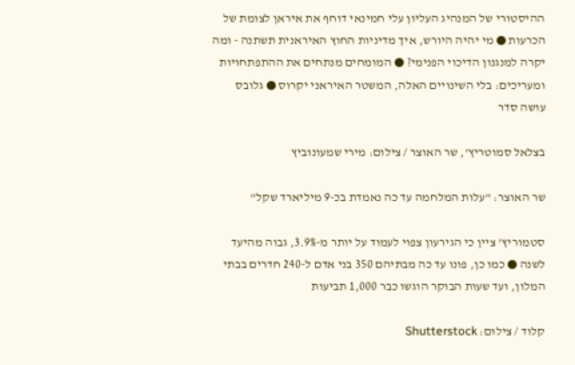ההיסטורי של המנהיג העליון עלי חמינאי דוחף את איראן לצומת של הכרעות ● מי יהיה היורש, איך מדיניות החוץ האיראנית תשתנה - ומה יקרה למנגנון הדיכוי הפנימי? ● המומחים מנתחים את ההתפתחויות ומעריכים: בלי השינויים האלה, המשטר האיראני יקרוס ● גלובס עושה סדר

בצלאל סמוטריץ', שר האוצר / צילום: מירי שמעונוביץ

שר האוצר: "עלות המלחמה עד כה נאמדת בכ-9 מיליארד שקל"

סטמוריץ' ציין כי הגירעון צפוי לעמוד על יותר מ-3.9%, גבוה מהיעד לשנה ● כמו כן, פונו עד כה מבתיהם 350 בני אדם ל-240 חדרים בבתי המלון, ועד שעות הבוקר הוגשו כבר 1,000 תביעות

קלוד / צילום: Shutterstock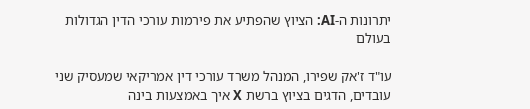יתרונות ה-AI: הציוץ שהפתיע את פירמות עורכי הדין הגדולות בעולם

עו"ד ז'אק שפירו, המנהל משרד עורכי דין אמריקאי שמעסיק שני עובדים, הדגים בציוץ ברשת X איך באמצעות בינה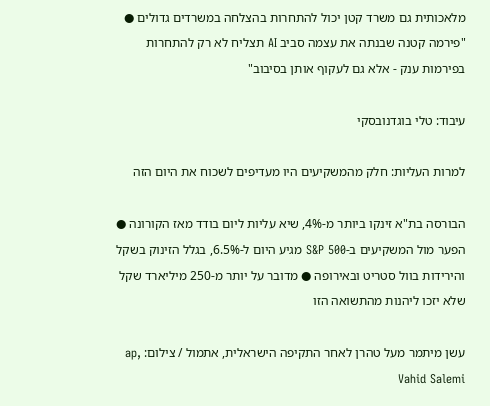מלאכותית גם משרד קטן יכול להתחרות בהצלחה במשרדים גדולים ● "פירמה קטנה שבנתה את עצמה סביב AI תצליח לא רק להתחרות בפירמות ענק - אלא גם לעקוף אותן בסיבוב"

עיבוד: טלי בוגדנובסקי

למרות העליות: חלק מהמשקיעים היו מעדיפים לשכוח את היום הזה

הבורסה בת"א זינקו ביותר מ-4%, שיא עליות ליום בודד מאז הקורונה ● הפער מול המשקיעים ב-S&P 500 מגיע היום ל-6.5%, בגלל הזינוק בשקל והירידות בוול סטריט ובאירופה ● מדובר על יותר מ-250 מיליארד שקל שלא יזכו ליהנות מהתשואה הזו

עשן מיתמר מעל טהרן לאחר התקיפה הישראלית, אתמול / צילום: ap, Vahid Salemi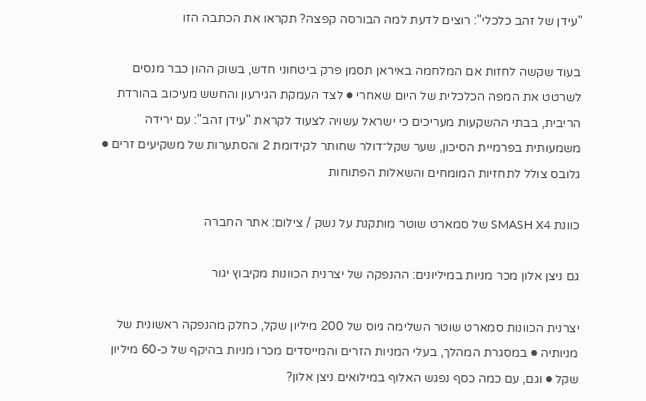"עידן של זהב כלכלי": רוצים לדעת למה הבורסה קפצה? תקראו את הכתבה הזו

בעוד שקשה לחזות אם המלחמה באיראן תסמן פרק ביטחוני חדש, בשוק ההון כבר מנסים לשרטט את המפה הכלכלית של היום שאחרי ● לצד העמקת הגירעון והחשש מעיכוב בהורדת הריבית, בבתי ההשקעות מעריכים כי ישראל עשויה לצעוד לקראת "עידן זהב": עם ירידה משמעותית בפרמיית הסיכון, שער שקל־דולר שחותר לקידומת 2 והסתערות של משקיעים זרים ● גלובס צולל לתחזיות המומחים והשאלות הפתוחות

כוונת SMASH X4 של סמארט שוטר מותקנת על נשק / צילום: אתר החברה

גם ניצן אלון מכר מניות במיליונים: ההנפקה של יצרנית הכוונות מקיבוץ יגור

יצרנית הכוונות סמארט שוטר השלימה גיוס של 200 מיליון שקל, כחלק מהנפקה ראשונית של מניותיה ● במסגרת המהלך, בעלי המניות הזרים והמייסדים מכרו מניות בהיקף של כ-60 מיליון שקל ● וגם, עם כמה כסף נפגש האלוף במילואים ניצן אלון?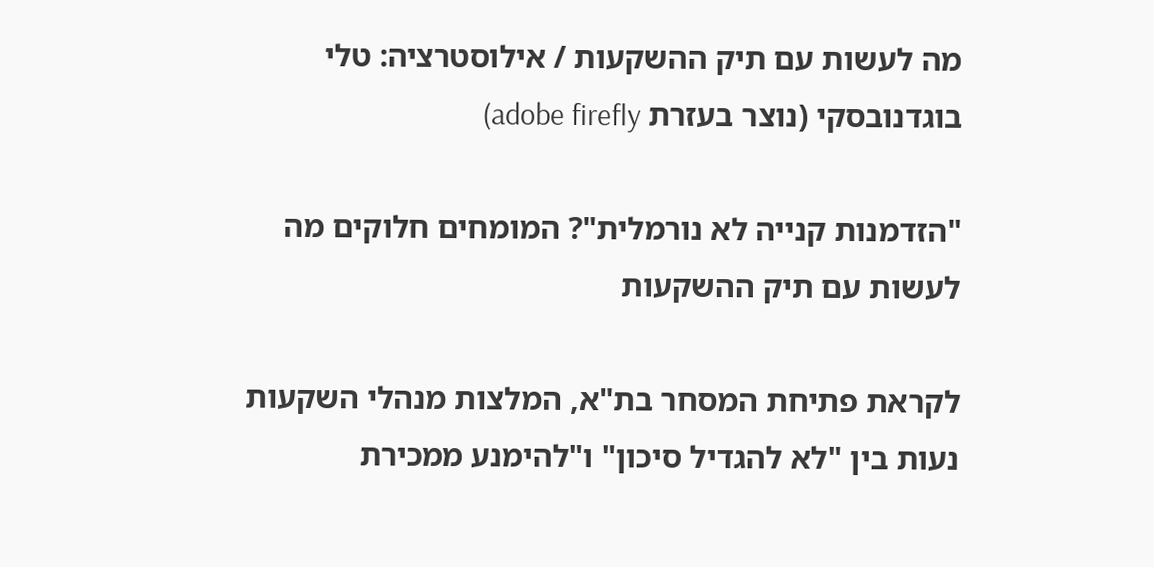מה לעשות עם תיק ההשקעות / אילוסטרציה: טלי בוגדנובסקי (נוצר בעזרת adobe firefly)

"הזדמנות קנייה לא נורמלית"? המומחים חלוקים מה לעשות עם תיק ההשקעות

לקראת פתיחת המסחר בת"א, המלצות מנהלי השקעות נעות בין "לא להגדיל סיכון" ו"להימנע ממכירת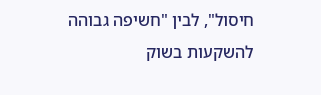חיסול", לבין "חשיפה גבוהה להשקעות בשוק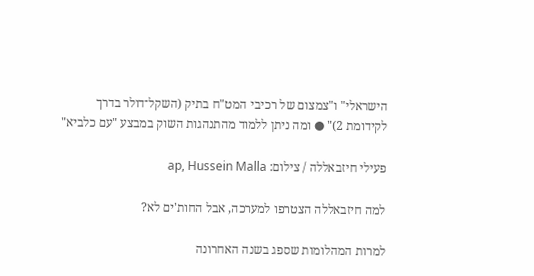הישראלי" ו"צמצום של רכיבי המט"ח בתיק (השקל־דולר בדרך לקידומת 2)" ● ומה ניתן ללמוד מהתנהגות השוק במבצע "עם כלביא"

פעילי חיזבאללה / צילום: ap, Hussein Malla

למה חיזבאללה הצטרפו למערכה, אבל החות'ים לא?

למרות המהלומות שספג בשנה האחרונה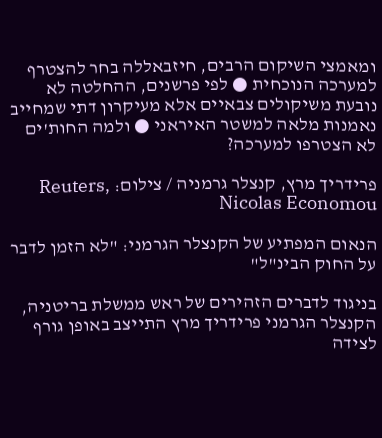ומאמצי השיקום הרבים, חיזבאללה בחר להצטרף למערכה הנוכחית ● לפי פרשנים, ההחלטה לא נובעת משיקולים צבאיים אלא מעיקרון דתי שמחייב נאמנות מלאה למשטר האיראני ● ולמה החות'ים לא הצטרפו למערכה?

פרידריך מרץ, קנצלר גרמניה / צילום: Reuters, Nicolas Economou

הנאום המפתיע של הקנצלר הגרמני: "לא הזמן לדבר על החוק הבינ"ל"

בניגוד לדברים הזהירים של ראש ממשלת בריטניה, הקנצלר הגרמני פרידריך מרץ התייצב באופן גורף לצידה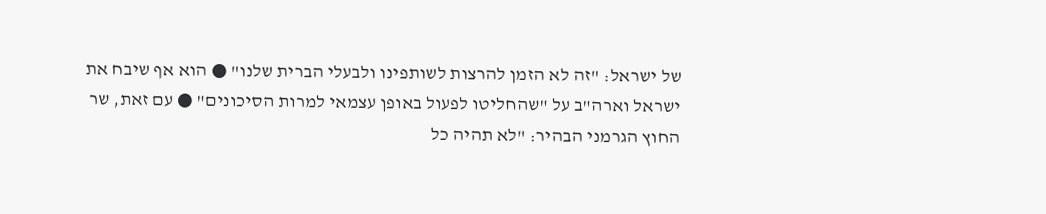של ישראל: "זה לא הזמן להרצות לשותפינו ולבעלי הברית שלנו" ● הוא אף שיבח את ישראל וארה"ב על "שהחליטו לפעול באופן עצמאי למרות הסיכונים" ● עם זאת, שר החוץ הגרמני הבהיר: "לא תהיה כל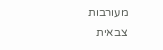מעורבות צבאית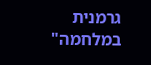גרמנית במלחמה"